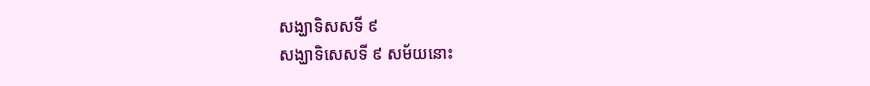សង្ឃាទិសសទី ៩
សង្ឃាទិសេសទី ៩ សម័យនោះ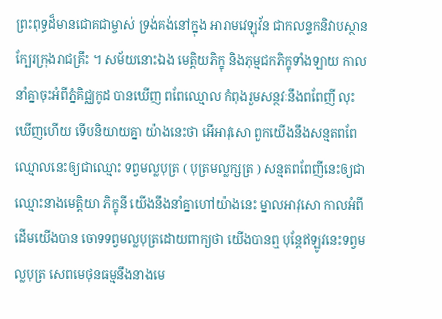ព្រះពុទ្ធដ៏មានជោគជាម្ចាស់ ទ្រង់គង់នៅក្នុង អារាមវេឡុវ័ន ជាកលន្ទកនិវាបស្ថាន ក្បែរក្រុងរាជគ្រឹះ ។ សម័យនោះឯង មេត្តិយភិក្ខុ និងភុម្មជកភិក្ខុទាំងឡាយ កាលនាំគ្នាចុះអំពីភ្នំគិជ្ឈកូដ បានឃើញ ពពែឈ្មោល កំពុងរួមសន្ថវៈនឹងពពែញី លុះឃើញហើយ ទើបនិយាយគ្នា យ៉ាងនេះថា អើអាវុសោ ពួកយើងនឹងសន្មតពពែឈ្មោលនេះឲ្យជាឈ្មោះ ទព្វមល្លបុត្រ ( បុត្រមល្លក្សត្រ ) សន្មតពពែញីនេះឲ្យជាឈ្មោះនាងមេត្តិយា ភិក្ខុនី យើងនឹងនាំគ្នាហៅយ៉ាងនេះ ម្នាលអាវុសោ កាលអំពីដើមយើងបាន ចោទទព្វមល្លបុត្រដោយពាក្យថា យើងបានឮ បុន្តែឥឡូវនេះទព្វមល្លបុត្រ សេពមេថុនធម្មនឹងនាងមេ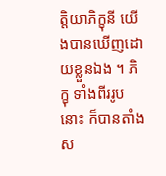ត្តិយាភិក្ខុនី យើងបានឃើញដោយខ្លួនឯង ។ ភិក្ខុ ទាំងពីររូបនោះ ក៏បានតាំងស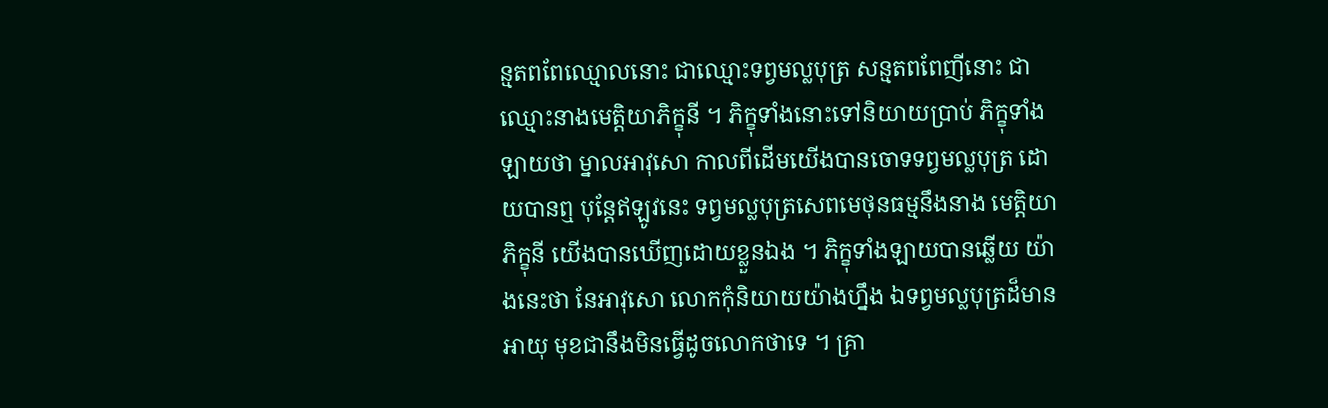ន្មតពពែឈ្មោលនោះ ជាឈ្មោះទព្វមល្លបុត្រ សន្មតពពែញីនោះ ជាឈ្មោះនាងមេត្តិយាភិក្ខុនី ។ ភិក្ខុទាំងនោះទៅនិយាយប្រាប់ ភិក្ខុទាំងឡាយថា ម្នាលអាវុសោ កាលពីដើមយើងបានចោទទព្វមល្លបុត្រ ដោយបានឮ បុន្តែឥឡូវនេះ ទព្វមល្លបុត្រសេពមេថុនធម្មនឹងនាង មេត្តិយាភិក្ខុនី យើងបានឃើញដោយខ្លួនឯង ។ ភិក្ខុទាំងឡាយបានឆ្លើយ យ៉ាងនេះថា នែអាវុសោ លោកកុំនិយាយយ៉ាងហ្នឹង ឯទព្វមល្លបុត្រដ៏មាន អាយុ មុខជានឹងមិនធ្វើដូចលោកថាទេ ។ គ្រា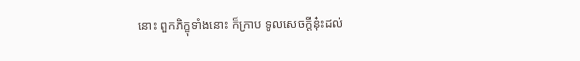នោះ ពួកភិក្ខុទាំងនោះ ក៏ក្រាប ទូលសេចក្តីនុ៎ះដល់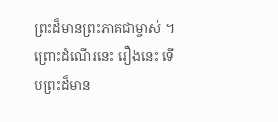ព្រះដ៏មានព្រះភាគជាម្ចាស់ ។ ព្រោះដំណើរនេះ រឿងនេះ ទើបព្រះដ៏មាន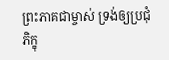ព្រះភាគជាម្ចាស់ ទ្រង់ឲ្យប្រជុំភិក្ខុ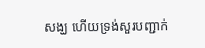សង្ឃ ហើយទ្រង់សួរបញ្ជាក់